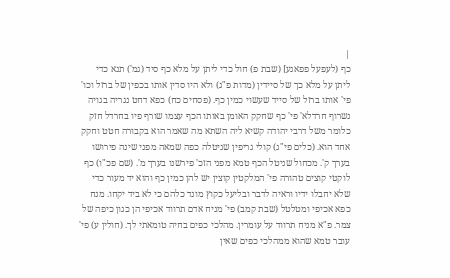|
כף (לעפעל פפאנע] (שבת פ) חול כדי ליתן על מלא כף סיד (גמ') תנא כדי ליתן על מלא כך של סיידין (מדות פ"ג) ולא היו סדין אותו בכפין של ברזל וכו' פי' אותו ברזל של סייד שעשוי כמין כף. (פסחים כח) כפא דחט נגריה בגויה נשרוף חרדלא' פי' כף שחקק האומן באותו הכף עצמו שורף פיו בחרדל חזק כלומר משל דרבי יהודה קשיא ליה השתא מה שאמר הוא בקבורה חטט וחקק אחד הוא. (כלים פי"ג) קולי גריפין שניטלה כפה שמאה מפני שינה פירושו בערך ק'. מכחול שניטל הכף טמא מפני הזכ' פירשנו בערך מ'. (שם פכ"ו) כף לוקטי קוצים טהורה פי' המלקטין קוצין יש להן כמין כף והוא יד מעור כדי שלא יחבלו ידיו וראיה לדבר ובליעל כקוץ מונד כלהם כי לא ביד יקחו. מנח כפא אכיפי ומטלטל (שבת קמב) פי' מניח אדם תרווד אכיפי הן כגון כיפה של צמר. פ"א מניח תרווד על עומרין. מהלכי כפים בחיה טומאתי לך. (חולין ע) פי' עובר טמא שהוא ממהלכי כפים שאין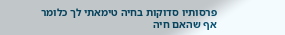פרסותיו סדוקות בחיה טימאתי לך כלומר אף שהאם חיה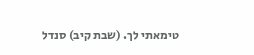טימאתי לך. (שבת קיב) סנדל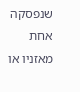שנפסקה אחת מאזניו או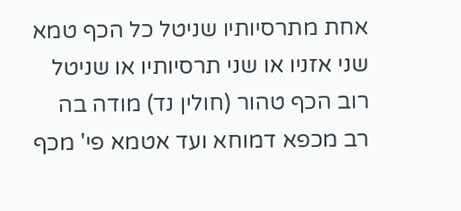אחת מתרסיותיו שניטל כל הכף טמא שני אזניו או שני תרסיותיו או שניטל רוב הכף טהור (חולין נד) מודה בה רב מכפא דמוחא ועד אטמא פי' מכף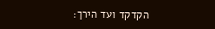הקדקד ועד הירך: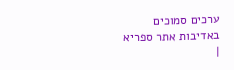ערכים סמוכים
באדיבות אתר ספריא
|